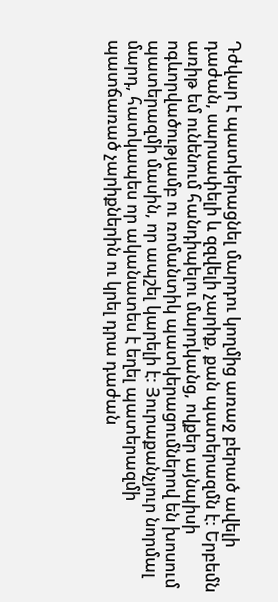Դժվար է պատկերացնել մարդու կողմից առաջ բերած ավելի դաժան, սարսափելի և զզվելի չարիք, քան պատերազմն է: Երբեմն առիթ եմ ունենում հանդիպելու մարդկանց, ովքեր այնպիսի ոգևորվածությամբ ու ռոմանտիկ պատկերացումներով են խոսում պատերազմի մասին, որ ապշել կարելի է: Յուրաքանչյուր նորմալ մարդ, հատկապես որ ականատես է եղել պատերազմի պատճառած չարիքներին ու կրել դրա դաժան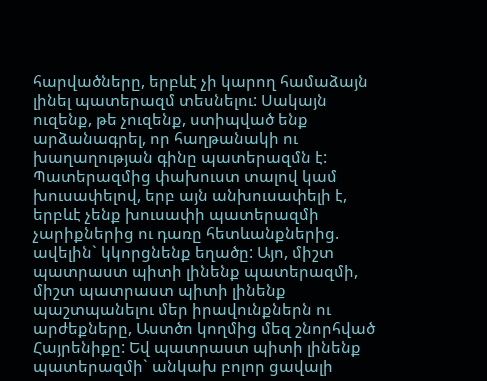հարվածները, երբևէ չի կարող համաձայն լինել պատերազմ տեսնելու: Սակայն ուզենք, թե չուզենք, ստիպված ենք արձանագրել, որ հաղթանակի ու խաղաղության գինը պատերազմն է: Պատերազմից փախուստ տալով կամ խուսափելով, երբ այն անխուսափելի է, երբևէ չենք խուսափի պատերազմի չարիքներից ու դառը հետևանքներից. ավելին` կկորցնենք եղածը: Այո, միշտ պատրաստ պիտի լինենք պատերազմի, միշտ պատրաստ պիտի լինենք պաշտպանելու մեր իրավունքներն ու արժեքները, Աստծո կողմից մեզ շնորհված Հայրենիքը: Եվ պատրաստ պիտի լինենք պատերազմի` անկախ բոլոր ցավալի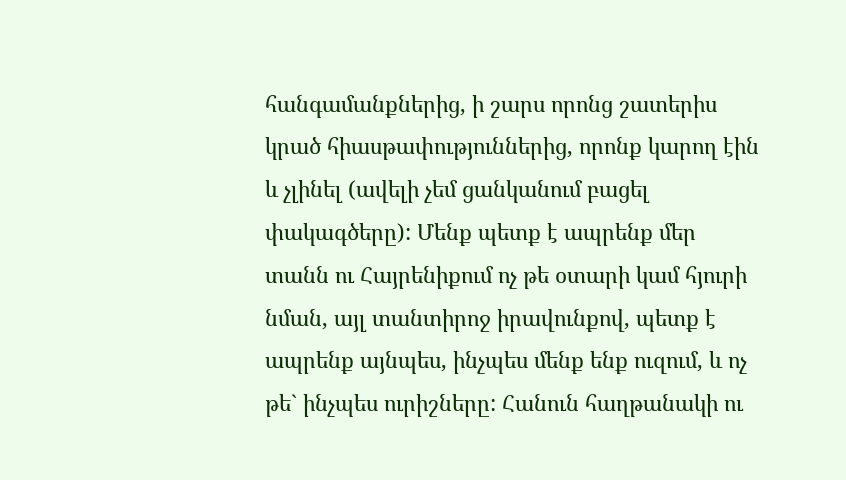հանգամանքներից, ի շարս որոնց շատերիս կրած հիասթափություններից, որոնք կարող էին և չլինել (ավելի չեմ ցանկանում բացել փակագծերը): Մենք պետք է ապրենք մեր տանն ու Հայրենիքում ոչ թե օտարի կամ հյուրի նման, այլ տանտիրոջ իրավունքով, պետք է ապրենք այնպես, ինչպես մենք ենք ուզում, և ոչ թե` ինչպես ուրիշները: Հանուն հաղթանակի ու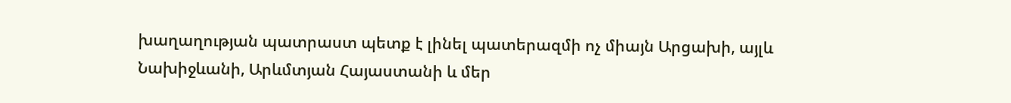խաղաղության պատրաստ պետք է լինել պատերազմի ոչ միայն Արցախի, այլև Նախիջևանի, Արևմտյան Հայաստանի և մեր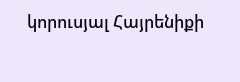կորուսյալ Հայրենիքի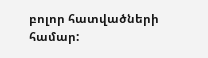բոլոր հատվածների համար: